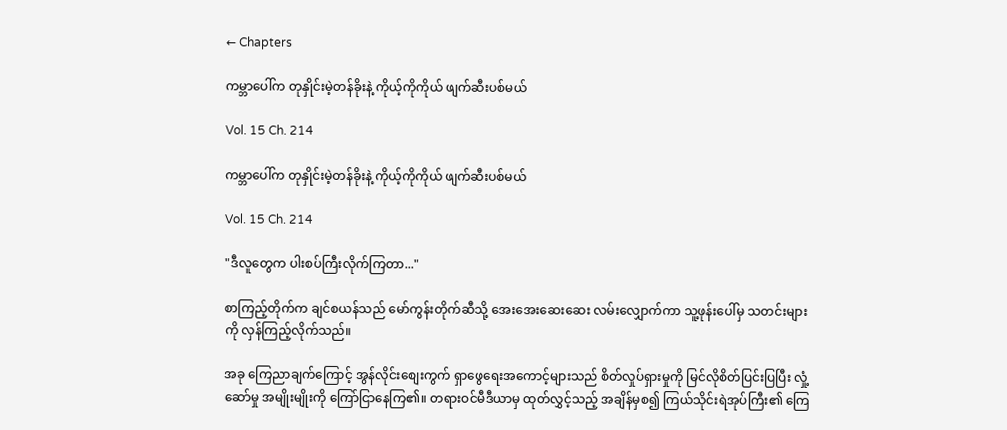← Chapters

ကမ္ဘာပေါ်က တုနှိုင်းမဲ့တန်ခိုးနဲ့ ကိုယ့်ကိုကိုယ် ဖျက်ဆီးပစ်မယ်

Vol. 15 Ch. 214

ကမ္ဘာပေါ်က တုနှိုင်းမဲ့တန်ခိုးနဲ့ ကိုယ့်ကိုကိုယ် ဖျက်ဆီးပစ်မယ်

Vol. 15 Ch. 214

"ဒီလူတွေက ပါးစပ်ကြီးလိုက်ကြတာ..."

စာကြည့်တိုက်က ချင်စယန်သည် မော်ကွန်းတိုက်ဆီသို့ အေးအေးဆေးဆေး လမ်းလျှောက်ကာ သူ့ဖုန်းပေါ်မှ သတင်းများကို လှန်ကြည့်လိုက်သည်။

အခု ကြေညာချက်ကြောင့် အွန်လိုင်းစျေးကွက် ရှာဖွေရေးအကောင့်များသည် စိတ်လှုပ်ရှားမှုကို မြင်လိုစိတ်ပြင်းပြပြီး လှုံ့ဆော်မှု အမျိုးမျိုးကို ကြော်ငြာနေကြ၏။ တရားဝင်မီဒီယာမှ ထုတ်လွှင့်သည့် အချိန်မှစ၍ ကြယ်သိုင်းရဲအုပ်ကြီး၏ ကြေ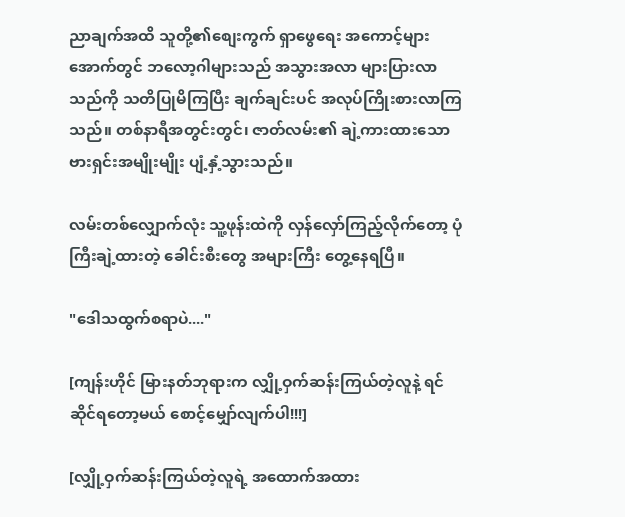ညာချက်အထိ သူတို့၏စျေးကွက် ရှာဖွေရေး အကောင့်များအောက်တွင် ဘလော့ဂါများသည် အသွားအလာ များပြားလာသည်ကို သတိပြုမိကြပြီး ချက်ချင်းပင် အလုပ်ကြိုးစားလာကြသည်။ တစ်နာရီအတွင်းတွင်၊ ဇာတ်လမ်း၏ ချဲ့ကားထားသော ဗားရှင်းအမျိုးမျိုး ပျံ့နှံ့သွားသည်။

လမ်းတစ်လျှောက်လုံး သူ့ဖုန်းထဲကို လှန်လှော်ကြည့်လိုက်တော့ ပုံကြီးချဲ့ထားတဲ့ ခေါင်းစီးတွေ အများကြီး တွေ့နေရပြီ။

"ဒေါသထွက်စရာပဲ...."

[ကျန်းဟိုင် မြားနတ်ဘုရားက လျှို့ဝှက်ဆန်းကြယ်တဲ့လူနဲ့ ရင်ဆိုင်ရတော့မယ် စောင့်မျှော်လျက်ပါ!!!]

[လျှို့ဝှက်ဆန်းကြယ်တဲ့လူရဲ့ အထောက်အထား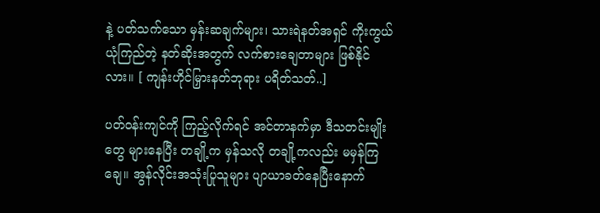နဲ့ ပတ်သက်သော မှန်းဆချက်များ၊ သားရဲနတ်အရှင် ကိုးကွယ်ယုံကြည်တဲ့ နတ်ဆိုးအတွက် လက်စားချေတာများ ဖြစ်နိုင်လား။ [ ကျန်းဟိုင်မြှားနတ်ဘုရား ပရိတ်သတ်..]

ပတ်ဝန်းကျင်ကို ကြည့်လိုက်ရင် အင်တာနက်မှာ ဒီသတင်းမျိုးတွေ များနေပြီး တချို့က မှန်သလို တချို့ကလည်း မမှန်ကြချေ။ အွန်လိုင်းအသုံးပြုသူများ ပျာယာခတ်နေပြီးနောက်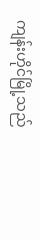ကျန်းဟိုင်မြို့သည်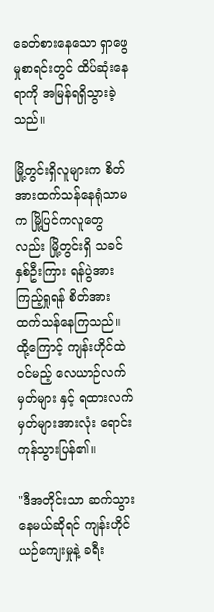ခေတ်စားနေသော ရှာဖွေမှုစာရင်းတွင် ထိပ်ဆုံးနေရာကို အမြန်ရရှိသွားခဲ့သည်။

မြို့တွင်းရှိလူများက စိတ်အားထက်သန်နေရုံသာမက မြို့ပြင်ကလူတွေလည်း မြို့တွင်းရှိ သခင်နှစ်ဦးကြား ရန်ပွဲအား ကြည့်ရှုရန် စိတ်အားထက်သန်နေကြသည်။ ထို့ကြောင့် ကျန်းဟိုင်ထဲ ဝင်မည့် လေယာဉ်လက်မှတ်များ နှင့် ရထားလက်မှတ်များအားလုံး ရောင်းကုန်သွားပြန်၏။

"ဒီအတိုင်းသာ ဆက်သွားနေမယ်ဆိုရင် ကျန်းဟိုင် ယဉ်ကျေးမှုနဲ့ ခရီး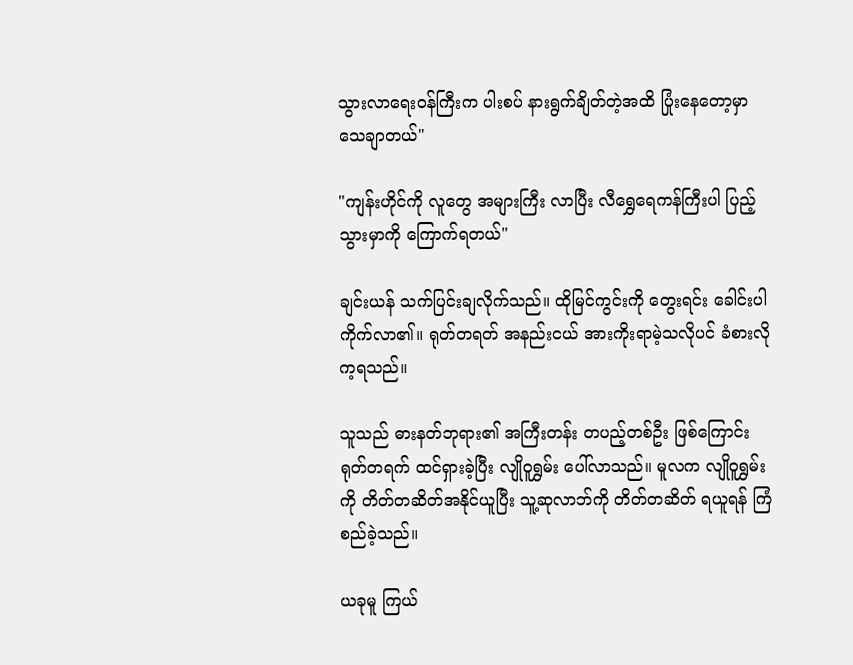သွားလာရေးဝန်ကြီးက ပါးစပ် နားရွက်ချိတ်တဲ့အထိ ပြုံးနေတော့မှာ သေချာတယ်"

"ကျန်းဟိုင်ကို လူတွေ အများကြီး လာပြီး လီရွှေရေကန်ကြီးပါ ပြည့်သွားမှာကို ကြောက်ရတယ်"

ချင်းယန် သက်ပြင်းချလိုက်သည်။ ထိုမြင်ကွင်းကို တွေးရင်း ခေါင်းပါကိုက်လာ၏။ ရုတ်တရတ် အနည်းငယ် အားကိုးရာမဲ့သလိုပင် ခံစားလိုက့ရသည်။

သူသည် ဓားနတ်ဘုရား၏ အကြီးတန်း တပည့်တစ်ဦး ဖြစ်ကြောင်း ရုတ်တရက် ထင်ရှားခဲ့ပြီး လျိုဝူရွှမ်း ပေါ်လာသည်။ မူလက လျိုဝူရွှမ်းကို တိတ်တဆိတ်အနိုင်ယူပြီး သူ့ဆုလာဘ်ကို တိတ်တဆိတ် ရယူရန် ကြံစည်ခဲ့သည်။

ယခုမူ ကြယ်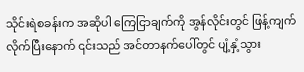သိုင်းရဲစခန်းက အဆိုပါ ကြေငြာချက်ကို အွန်လိုင်းတွင် ဖြန့်ကျက်လိုက်ပြီးနောက် ၎င်းသည် အင်တာနက်ပေါ်တွင် ပျံ့နှံ့သွား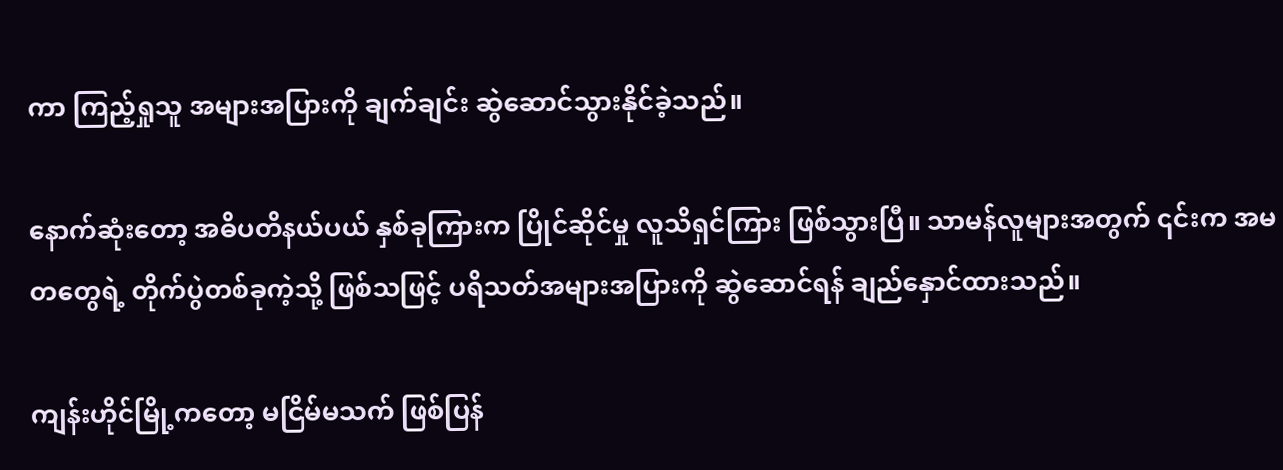ကာ ကြည့်ရှုသူ အများအပြားကို ချက်ချင်း ဆွဲဆောင်သွားနိုင်ခဲ့သည်။

နောက်ဆုံးတော့ အဓိပတိနယ်ပယ် နှစ်ခုကြားက ပြိုင်ဆိုင်မှု လူသိရှင်ကြား ဖြစ်သွားပြီ။ သာမန်လူများအတွက် ၎င်းက အမတတွေရဲ့ တိုက်ပွဲတစ်ခုကဲ့သို့ ဖြစ်သဖြင့် ပရိသတ်အများအပြားကို ဆွဲဆောင်ရန် ချည်နှောင်ထားသည်။

ကျန်းဟိုင်မြို့ကတော့ မငြိမ်မသက် ဖြစ်ပြန်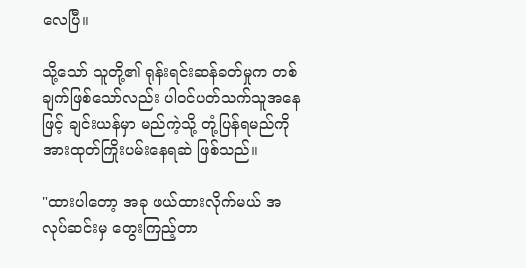လေပြီ။

သို့သော် သူတို့၏ ရုန်းရင်းဆန်ခတ်မှုက တစ်ချက်ဖြစ်သော်လည်း ပါဝင်ပတ်သက်သူအနေဖြင့် ချင်းယန်မှာ မည်ကဲ့သို့ တုံ့ပြန်ရမည်ကို အားထုတ်ကြိုးပမ်းနေရဆဲ ဖြစ်သည်။

"ထားပါတော့ အခု ဖယ်ထားလိုက်မယ် အလုပ်ဆင်းမှ တွေးကြည့်တာ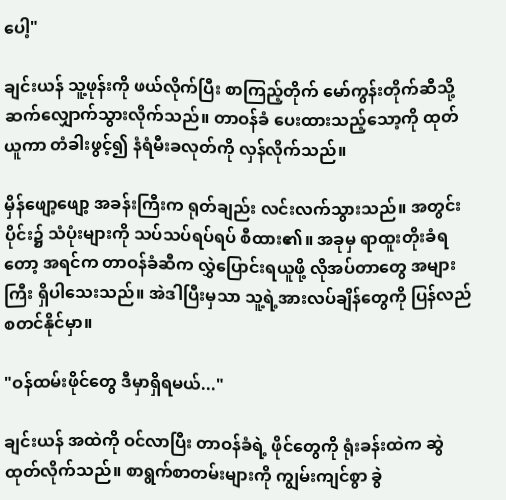ပေါ့"

ချင်းယန် သူ့ဖုန်းကို ဖယ်လိုက်ပြီး စာကြည့်တိုက် မော်ကွန်းတိုက်ဆီသို့ ဆက်လျှောက်သွားလိုက်သည်။ တာဝန်ခံ ပေးထားသည့်သော့ကို ထုတ်ယူကာ တံခါးဖွင့်၍ နံရံမီးခလုတ်ကို လှန်လိုက်သည်။

မှိန်ဖျော့ဖျော့ အခန်းကြီးက ရုတ်ချည်း လင်းလက်သွားသည်။ အတွင်းပိုင်း၌ သံပုံးများကို သပ်သပ်ရပ်ရပ် စီထား၏။ အခုမှ ရာထူးတိုးခံရတော့ အရင်က တာဝန်ခံဆီက လွှဲပြောင်းရယူဖို့ လိုအပ်တာတွေ အများကြီး ရှိပါသေးသည်။ အဲဒါပြီးမှသာ သူ့ရဲ့အားလပ်ချိန်တွေကို ပြန်လည်စတင်နိုင်မှာ။

"ဝန်ထမ်းဖိုင်တွေ ဒီမှာရှိရမယ်..."

ချင်းယန် အထဲကို ဝင်လာပြီး တာဝန်ခံရဲ့ ဖိုင်တွေကို ရုံးခန်းထဲက ဆွဲထုတ်လိုက်သည်။ စာရွက်စာတမ်းများကို ကျွမ်းကျင်စွာ ခွဲ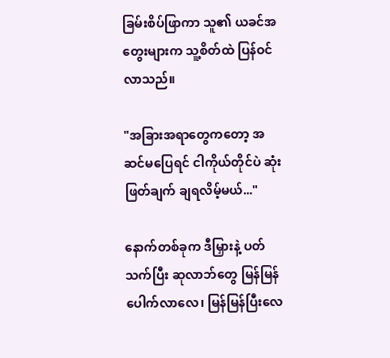ခြမ်းစိပ်ဖြာကာ သူ၏ ယခင်အတွေးများက သူ့စိတ်ထဲ ပြန်ဝင်လာသည်။

"အခြားအရာတွေကတော့ အဆင်မပြေရင် ငါကိုယ်တိုင်ပဲ ဆုံးဖြတ်ချက် ချရလိမ့်မယ်..."

နောက်တစ်ခုက ဒီမြှားနဲ့ ပတ်သက်ပြီး ဆုလာဘ်တွေ မြန်မြန်ပေါက်လာလေ၊ မြန်မြန်ပြီးလေ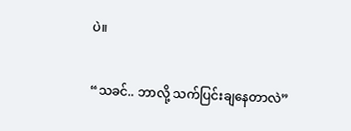ပဲ။

“သခင်.. ဘာလို့ သက်ပြင်းချနေတာလဲ”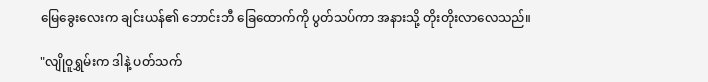မြေခွေးလေးက ချင်းယန်၏ ဘောင်းဘီ ခြေထောက်ကို ပွတ်သပ်ကာ အနားသို့ တိုးတိုးလာလေသည်။

"လျိုဝူရွှမ်းက ဒါနဲ့ ပတ်သက်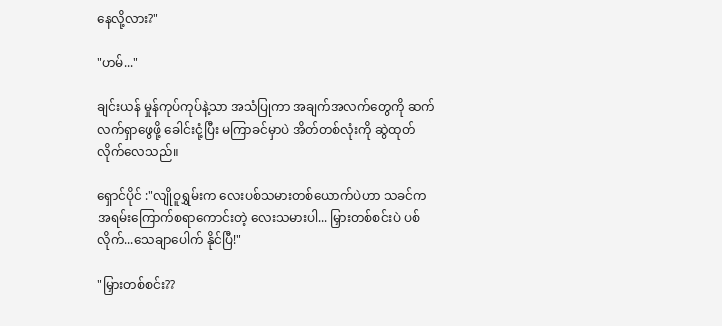နေလို့လား?"

"ဟမ်..."

ချင်းယန် မှုန်ကုပ်ကုပ်နဲ့သာ အသံပြုကာ အချက်အလက်တွေကို ဆက်လက်ရှာဖွေဖို့ ခေါင်းငုံ့ပြီး မကြာခင်မှာပဲ အိတ်တစ်လုံးကို ဆွဲထုတ်လိုက်လေသည်။

ရှောင်ပိုင် :"လျိုဝူရွှမ်းက လေးပစ်သမားတစ်ယောက်ပဲဟာ သခင်က အရမ်းကြောက်စရာကောင်းတဲ့ လေးသမားပါ... မြှားတစ်စင်းပဲ ပစ်လိုက်...သေချာပေါက် နိုင်ပြီ!"

"မြှားတစ်စင်း??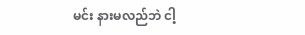မင်း နားမလည်ဘဲ ငါ့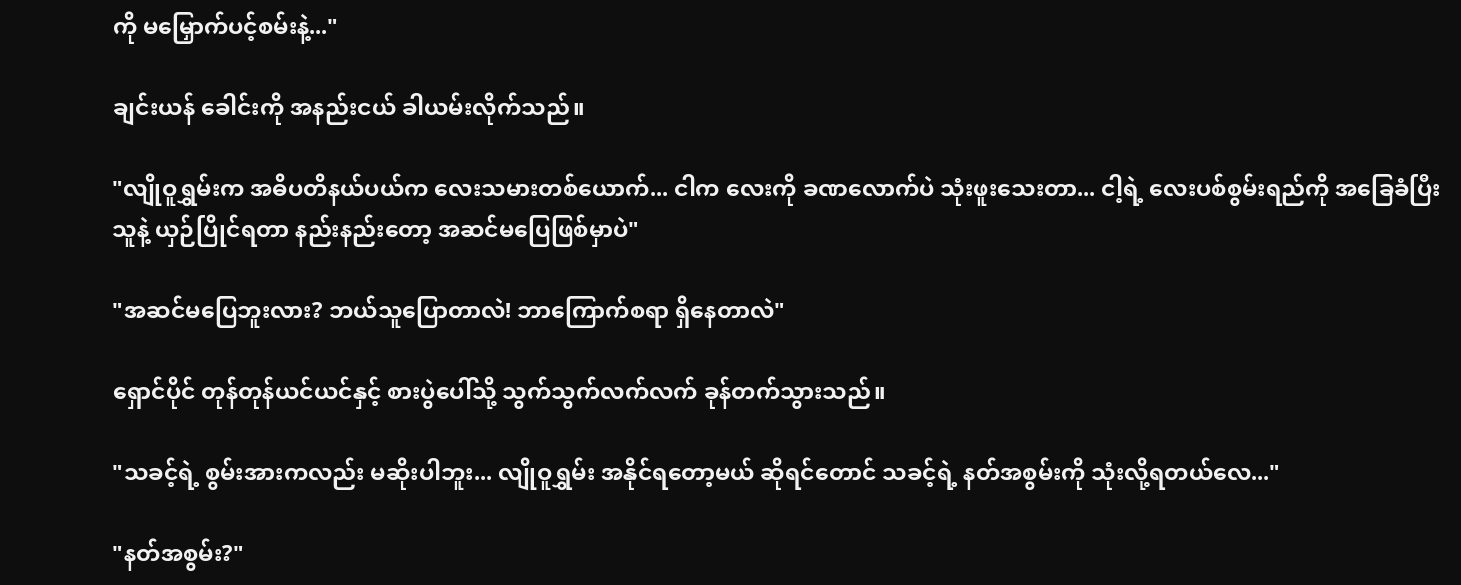ကို မမြှောက်ပင့်စမ်းနဲ့..."

ချင်းယန် ခေါင်းကို အနည်းငယ် ခါယမ်းလိုက်သည်။

"လျိုဝူရွှမ်းက အဓိပတိနယ်ပယ်က လေးသမားတစ်ယောက်... ငါက လေးကို ခဏလောက်ပဲ သုံးဖူးသေးတာ... ငါ့ရဲ့ လေးပစ်စွမ်းရည်ကို အခြေခံပြီး သူနဲ့ ယှဉ်ပြိုင်ရတာ နည်းနည်းတော့ အဆင်မပြေဖြစ်မှာပဲ"

"အဆင်မပြေဘူးလား? ဘယ်သူပြောတာလဲ! ဘာကြောက်စရာ ရှိနေတာလဲ"

ရှောင်ပိုင် တုန်တုန်ယင်ယင်နှင့် စားပွဲပေါ်သို့ သွက်သွက်လက်လက် ခုန်တက်သွားသည်။

"သခင့်ရဲ့ စွမ်းအားကလည်း မဆိုးပါဘူး... လျိုဝူရွှမ်း အနိုင်ရတော့မယ် ဆိုရင်တောင် သခင့်ရဲ့ နတ်အစွမ်းကို သုံးလို့ရတယ်လေ..."

"နတ်အစွမ်း?"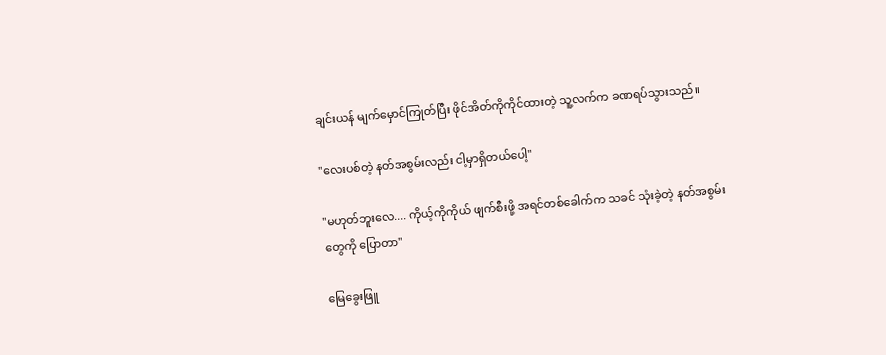ချင်းယန် မျက်မှောင်ကြုတ်ပြီး ဖိုင်အိတ်ကိုကိုင်ထားတဲ့ သူ့လက်က ခဏရပ်သွားသည်။

"လေးပစ်တဲ့ နတ်အစွမ်းလည်း ငါ့မှာရှိတယ်ပေါ့"

"မဟုတ်ဘူးလေ.... ကိုယ့်ကိုကိုယ် ဖျက်စီးဖို့ အရင်တစ်ခေါက်က သခင် သုံးခဲ့တဲ့ နတ်အစွမ်းတွေကို ပြောတာ"

မြေခွေးဖြူ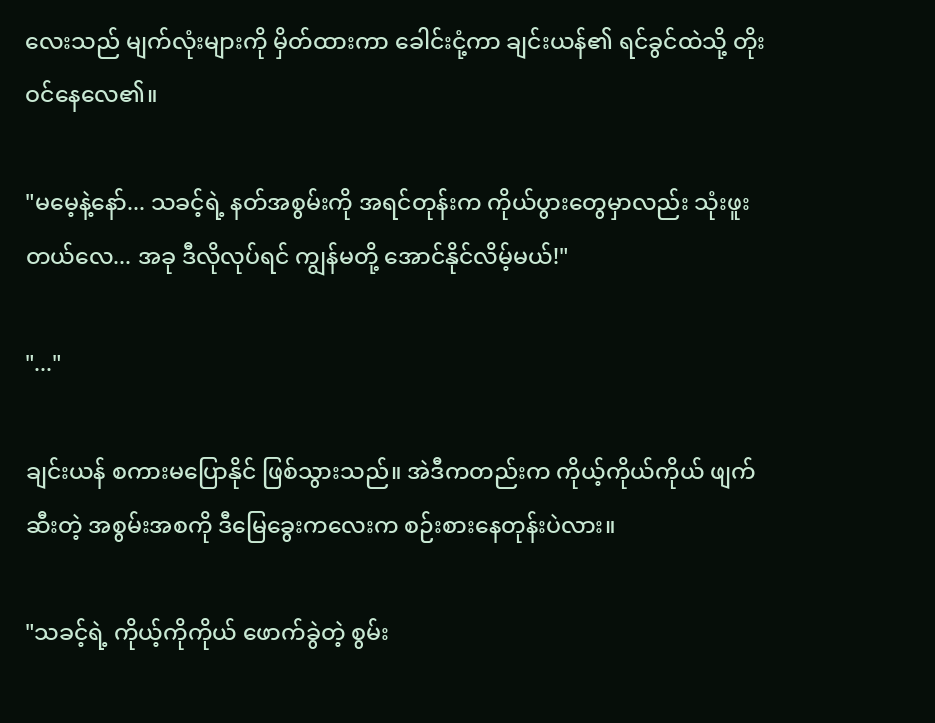လေးသည် မျက်လုံးများကို မှိတ်ထားကာ ခေါင်းငုံ့ကာ ချင်းယန်၏ ရင်ခွင်ထဲသို့ တိုးဝင်နေလေ၏။

"မမေ့နဲ့နော်... သခင့်ရဲ့ နတ်အစွမ်းကို အရင်တုန်းက ကိုယ်ပွားတွေမှာလည်း သုံးဖူးတယ်လေ... အခု ဒီလိုလုပ်ရင် ကျွန်မတို့ အောင်နိုင်လိမ့်မယ်!"

"..."

ချင်းယန် စကားမပြောနိုင် ဖြစ်သွားသည်။ အဲဒီကတည်းက ကိုယ့်ကိုယ်ကိုယ် ဖျက်ဆီးတဲ့ အစွမ်းအစကို ဒီမြေခွေးကလေးက စဉ်းစားနေတုန်းပဲလား။

"သခင့်ရဲ့ ကိုယ့်ကိုကိုယ် ဖောက်ခွဲတဲ့ စွမ်း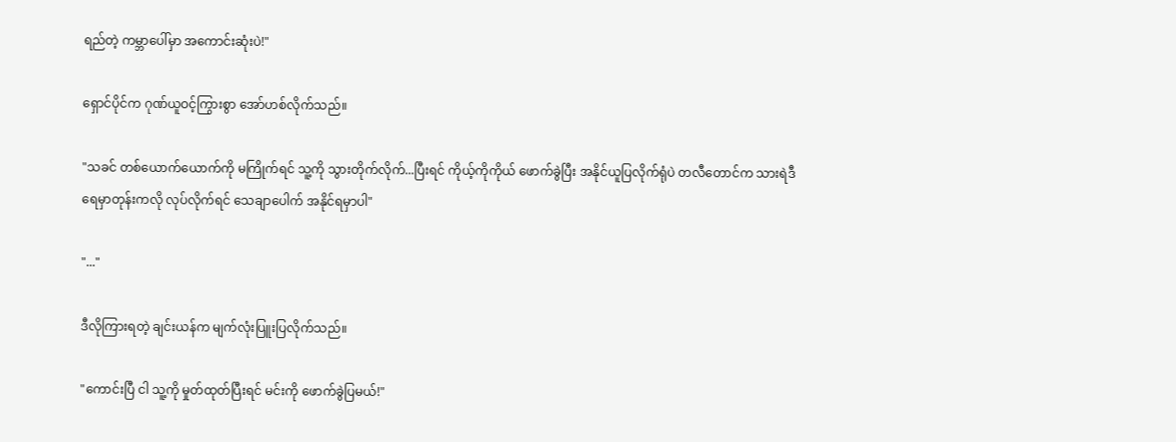ရည်တဲ့ ကမ္ဘာပေါ်မှာ အကောင်းဆုံးပဲ!"

ရှောင်ပိုင်က ဂုဏ်ယူဝင့်ကြွားစွာ အော်ဟစ်လိုက်သည်။

"သခင် တစ်ယောက်ယောက်ကို မကြိုက်ရင် သူ့ကို သွားတိုက်လိုက်...ပြီးရင် ကိုယ့်ကိုကိုယ် ဖောက်ခွဲပြီး အနိုင်ယူပြလိုက်ရုံပဲ တလီတောင်က သားရဲဒီရေမှာတုန်းကလို လုပ်လိုက်ရင် သေချာပေါက် အနိုင်ရမှာပါ"

"..."

ဒီလိုကြားရတဲ့ ချင်းယန်က မျက်လုံးပြူးပြလိုက်သည်။

"ကောင်းပြီ ငါ သူ့ကို မှုတ်ထုတ်ပြီးရင် မင်းကို ဖောက်ခွဲပြမယ်!"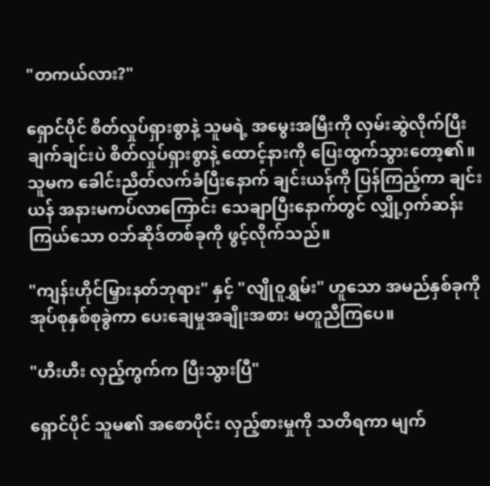"တကယ်လား?"

ရှောင်ပိုင် စိတ်လှုပ်ရှားစွာနဲ့ သူမရဲ့ အမွေးအမြီးကို လှမ်းဆွဲလိုက်ပြီး ချက်ချင်းပဲ စိတ်လှုပ်ရှားစွာနဲ့ ထောင့်နားကို ပြေးထွက်သွားတော့၏။ သူမက ခေါင်းညိတ်လက်ခံပြီးနောက် ချင်းယန်ကို ပြန်ကြည့်ကာ ချင်းယန် အနားမကပ်လာကြောင်း သေချာပြီးနောက်တွင် လျှို့ဝှက်ဆန်းကြယ်သော ဝဘ်ဆိုဒ်တစ်ခုကို ဖွင့်လိုက်သည်။

"ကျန်းဟိုင်မြှားနတ်ဘုရား" နှင့် "လျိုဝူရွှမ်း" ဟူသော အမည်နှစ်ခုကို အုပ်စုနှစ်စုခွဲကာ ပေးချေမှုအချိုးအစား မတူညီကြပေ။

"ဟီးဟီး လှည့်ကွက်က ပြီးသွားပြီ"

ရှောင်ပိုင် သူမ၏ အစောပိုင်း လှည့်စားမှုကို သတိရကာ မျက်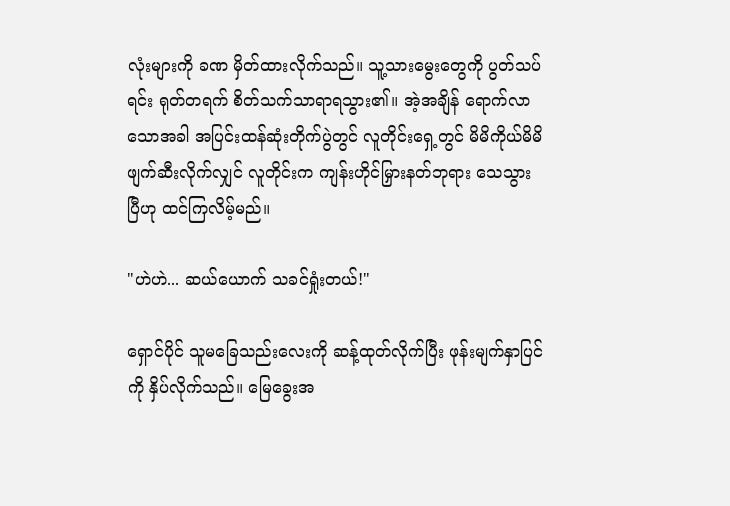လုံးများကို ခဏ မှိတ်ထားလိုက်သည်။ သူ့သားမွေးတွေကို ပွတ်သပ်ရင်း ရုတ်တရက် စိတ်သက်သာရာရသွား၏။ အဲ့အချိန် ရောက်လာသောအခါ အပြင်းထန်ဆုံးတိုက်ပွဲတွင် လူတိုင်းရှေ့တွင် မိမိကိုယ်မိမိ ဖျက်ဆီးလိုက်လျှင် လူတိုင်းက ကျန်းဟိုင်မြှားနတ်ဘုရား သေသွားပြီဟု ထင်ကြလိမ့်မည်။

"ဟဲဟဲ... ဆယ်ယောက် သခင်ရှုံးတယ်!"

ရှောင်ပိုင် သူမခြေသည်းလေးကို ဆန့်ထုတ်လိုက်ပြီး ဖုန်းမျက်နှာပြင်ကို နှိပ်လိုက်သည်။ မြေခွေးအ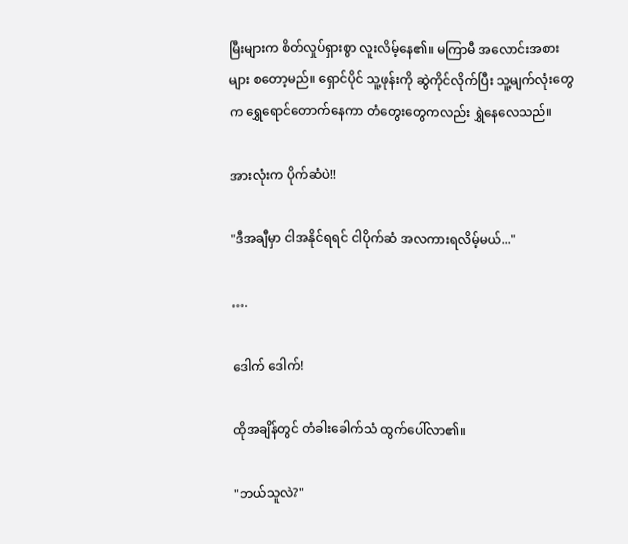မြီးများက စိတ်လှုပ်ရှားစွာ လူးလိမ့်နေ၏။ မကြာမီ အလောင်းအစားများ စတော့မည်။ ရှောင်ပိုင် သူ့ဖုန်းကို ဆွဲကိုင်လိုက်ပြီး သူ့မျက်လုံးတွေက ရွှေရောင်တောက်နေကာ တံတွေးတွေကလည်း ရွှဲနေလေသည်။

အားလုံးက ပိုက်ဆံပဲ!!

"ဒီအချီမှာ ငါအနိုင်ရရင် ငါပိုက်ဆံ အလကားရလိမ့်မယ်..."

….

ဒေါက် ဒေါက်!

ထိုအချိန်တွင် တံခါးခေါက်သံ ထွက်ပေါ်လာ၏။

"ဘယ်သူလဲ?"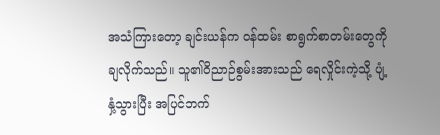အသံကြားတော့ ချင်းယန်က ဝန်ထမ်း စာရွက်စာတမ်းတွေကို ချလိုက်သည်။ သူ၏ဝိညာဉ်စွမ်းအားသည် ရေလှိုင်းကဲ့သို့ ပျံ့နှံ့သွားပြီး အပြင်ဘက်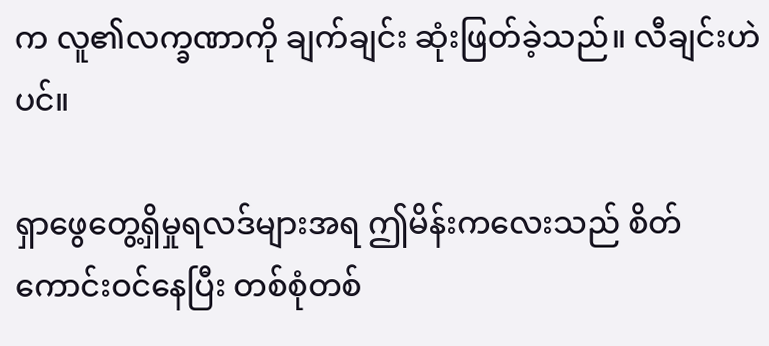က လူ၏လက္ခဏာကို ချက်ချင်း ဆုံးဖြတ်ခဲ့သည်။ လီချင်းဟဲပင်။

ရှာဖွေတွေ့ရှိမှုရလဒ်များအရ ဤမိန်းကလေးသည် စိတ်ကောင်းဝင်နေပြီး တစ်စုံတစ်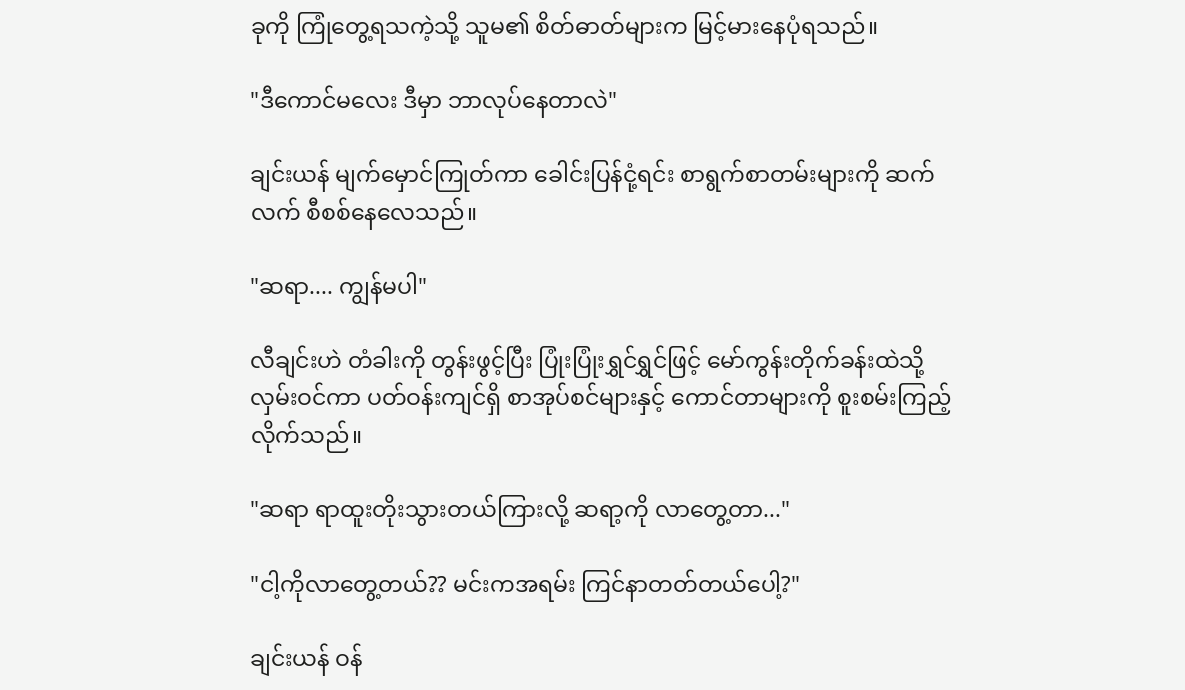ခုကို ကြုံတွေ့ရသကဲ့သို့ သူမ၏ စိတ်ဓာတ်များက မြင့်မားနေပုံရသည်။

"ဒီကောင်မလေး ဒီမှာ ဘာလုပ်နေတာလဲ"

ချင်းယန် မျက်မှောင်ကြုတ်ကာ ခေါင်းပြန်ငုံ့ရင်း စာရွက်စာတမ်းများကို ဆက်လက် စီစစ်နေလေသည်။

"ဆရာ.... ကျွန်မပါ"

လီချင်းဟဲ တံခါးကို တွန်းဖွင့်ပြီး ပြုံးပြုံးရွှင်ရွှင်ဖြင့် မော်ကွန်းတိုက်ခန်းထဲသို့ လှမ်းဝင်ကာ ပတ်ဝန်းကျင်ရှိ စာအုပ်စင်များနှင့် ကောင်တာများကို စူးစမ်းကြည့်လိုက်သည်။

"ဆရာ ရာထူးတိုးသွားတယ်ကြားလို့ ဆရာ့ကို လာတွေ့တာ..."

"ငါ့ကိုလာတွေ့တယ်?? မင်းကအရမ်း ကြင်နာတတ်တယ်ပေါ့?"

ချင်းယန် ဝန်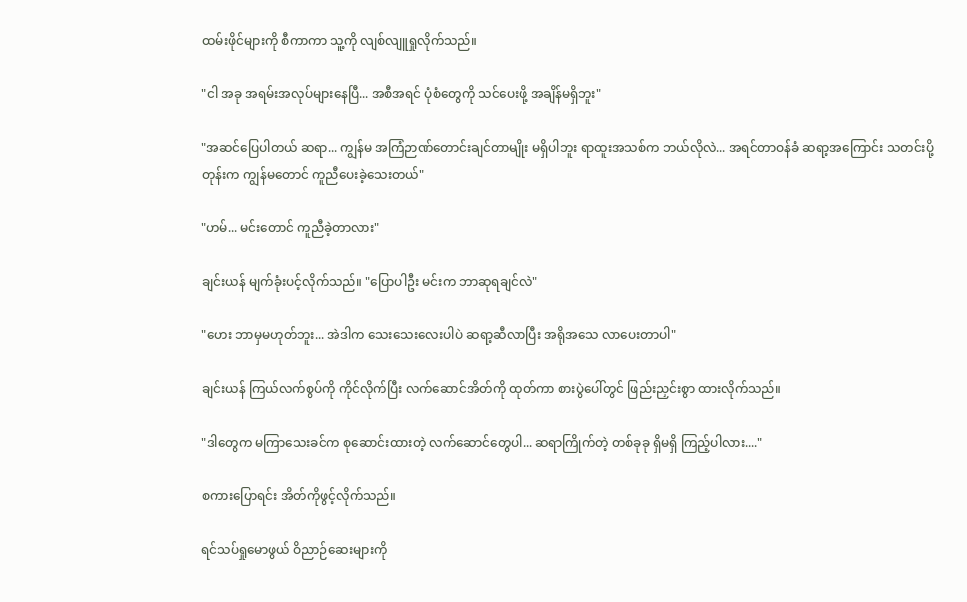ထမ်းဖိုင်များကို စီကာကာ သူ့ကို လျစ်လျူရှုလိုက်သည်။

"ငါ အခု အရမ်းအလုပ်များနေပြီ... အစီအရင် ပုံစံတွေကို သင်ပေးဖို့ အချိန်မရှိဘူး"

"အဆင်ပြေပါတယ် ဆရာ... ကျွန်မ အကြံဉာဏ်တောင်းချင်တာမျိုး မရှိပါဘူး ရာထူးအသစ်က ဘယ်လိုလဲ... အရင်တာဝန်ခံ ဆရာ့အကြောင်း သတင်းပို့တုန်းက ကျွန်မတောင် ကူညီပေးခဲ့သေးတယ်"

"ဟမ်... မင်းတောင် ကူညီခဲ့တာလား"

ချင်းယန် မျက်ခုံးပင့်လိုက်သည်။ "ပြောပါဦး မင်းက ဘာဆုရချင်လဲ"

"ဟေး ဘာမှမဟုတ်ဘူး... အဲဒါက သေးသေးလေးပါပဲ ဆရာ့ဆီလာပြီး အရိုအသေ လာပေးတာပါ"

ချင်းယန် ကြယ်လက်စွပ်ကို ကိုင်လိုက်ပြီး လက်ဆောင်အိတ်ကို ထုတ်ကာ စားပွဲပေါ်တွင် ဖြည်းညှင်းစွာ ထားလိုက်သည်။

"ဒါတွေက မကြာသေးခင်က စုဆောင်းထားတဲ့ လက်ဆောင်တွေပါ... ဆရာကြိုက်တဲ့ တစ်ခုခု ရှိမရှိ ကြည့်ပါလား...."

စကားပြောရင်း အိတ်ကိုဖွင့်လိုက်သည်။

ရင်သပ်ရှုမောဖွယ် ဝိညာဉ်ဆေးများကို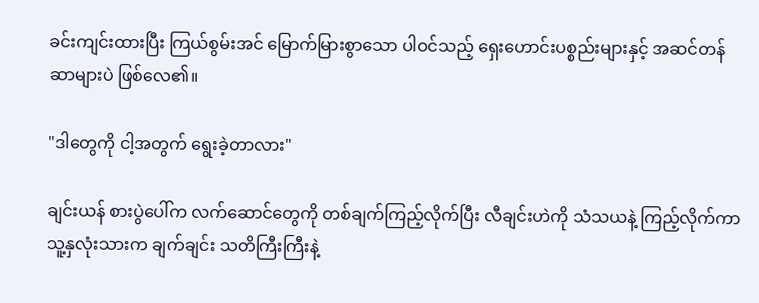ခင်းကျင်းထားပြီး ကြယ်စွမ်းအင် မြောက်မြားစွာသော ပါဝင်သည့် ရှေးဟောင်းပစ္စည်းများနှင့် အဆင်တန်ဆာများပဲ ဖြစ်လေ၏။

"ဒါတွေကို ငါ့အတွက် ရွေးခဲ့တာလား"

ချင်းယန် စားပွဲပေါ်က လက်ဆောင်တွေကို တစ်ချက်ကြည့်လိုက်ပြီး လီချင်းဟဲကို သံသယနဲ့ ကြည့်လိုက်ကာ သူ့နှလုံးသားက ချက်ချင်း သတိကြီးကြီးနဲ့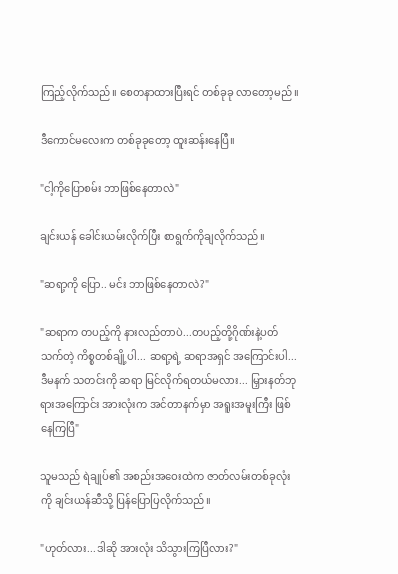ကြည့်လိုက်သည်။ စေတနာထားပြီးရင် တစ်ခုခု လာတော့မည်။

ဒီကောင်မလေးက တစ်ခုခုတော့ ထူးဆန်းနေပြီ။

"ငါ့ကိုပြောစမ်း ဘာဖြစ်နေတာလဲ"

ချင်းယန် ခေါင်းယမ်းလိုက်ပြီး စာရွက်ကိုချလိုက်သည်။

"ဆရာ့ကို ပြော.. မင်း ဘာဖြစ်နေတာလဲ?"

"ဆရာက တပည့်ကို နားလည်တာပဲ...တပည့်တို့ဂိုဏ်းနဲ့ပတ်သက်တဲ့ ကိစ္စတစ်ချို့ပါ... ဆရာ့ရဲ့ ဆရာအရှင် အကြောင်းပါ... ဒီမနက် သတင်းကို ဆရာ မြင်လိုက်ရတယ်မလား... မြှားနတ်ဘုရားအကြောင်း အားလုံးက အင်တာနက်မှာ အရူးအမူးကြီး ဖြစ်နေကြပြီ"

သူမသည် ရဲချုပ်၏ အစည်းအဝေးထဲက ဇာတ်လမ်းတစ်ခုလုံးကို ချင်းယန်ဆီသို့ ပြန်ပြောပြလိုက်သည်။

"ဟုတ်လား...ဒါဆို အားလုံး သိသွားကြပြီလား?"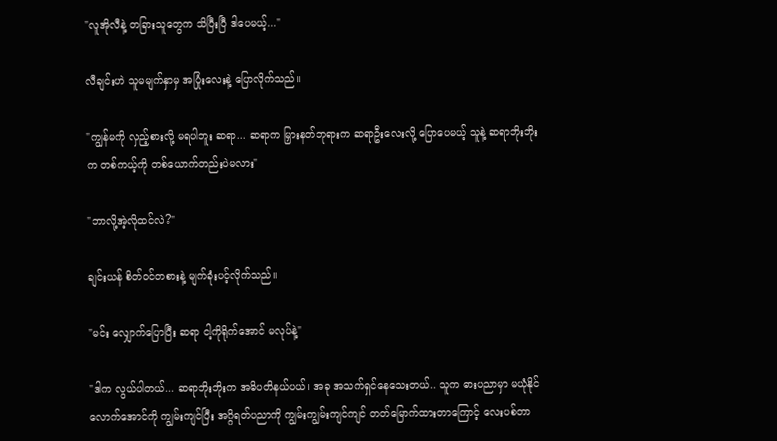"လူအိုလီနဲ့ တခြားသူတွေက သိပြီးပြီ ဒါပေမယ့်..."

လီချင်းဟဲ သူမမျက်နှာမှ အပြုံးလေးနဲ့ ပြောလိုက်သည်။

"ကျွန်မကို လှည့်စားလို့ မရပါဘူး ဆရာ... ဆရာက မြှားနတ်ဘုရားက ဆရာဦးလေးလို့ ပြောပေမယ့် သူနဲ့ ဆရာဘိုးဘိုးက တစ်ကယ့်ကို တစ်ယောက်တည်းပဲမလား"

"ဘာလို့အဲ့လိုထင်လဲ?"

ချင်းယန် စိတ်ဝင်တစားနဲ့ မျက်ခုံးပင့်လိုက်သည်။

"မင်း လျှောက်ပြောပြီး ဆရာ ငါ့ကိုရိုက်အောင် မလုပ်နဲ့"

"ဒါက လွယ်ပါတယ်... ဆရာဘိုးဘိုးက အဓိပတိနယ်ပယ်၊ အခု အသက်ရှင်နေသေးတယ်.. သူက ဓားပညာမှာ မယုံနိုင်လောက်အောင်ကို ကျွမ်းကျင်ပြီး အဂ္ဂိရတ်ပညာကို ကျွမ်းကျွမ်းကျင်ကျင် တတ်မြောက်ထားတာကြောင့် လေးပစ်တာ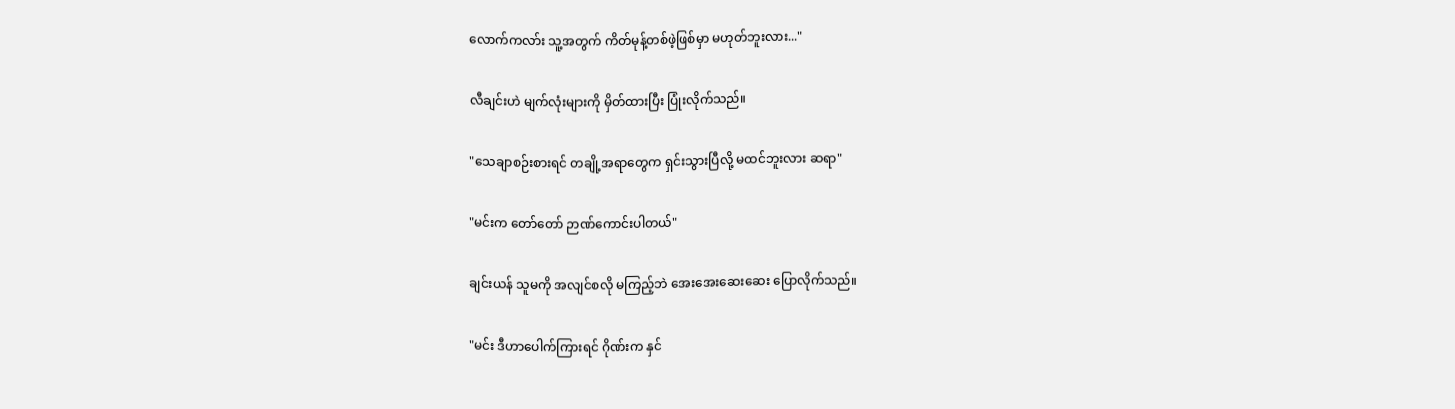လောက်ကလာ်း သူ့အတွက် ကိတ်မုန့်တစ်ဖဲ့ဖြစ်မှာ မဟုတ်ဘူးလား..."

လီချင်းဟဲ မျက်လုံးများကို မှိတ်ထားပြီး ပြုံးလိုက်သည်။

"သေချာစဉ်းစားရင် တချို့အရာတွေက ရှင်းသွားပြီလို့ မထင်ဘူးလား ဆရာ"

"မင်းက တော်တော် ဉာဏ်ကောင်းပါတယ်"

ချင်းယန် သူမကို အလျင်စလို မကြည့်ဘဲ အေးအေးဆေးဆေး ပြောလိုက်သည်။

"မင်း ဒီဟာပေါက်ကြားရင် ဂိုဏ်းက နှင်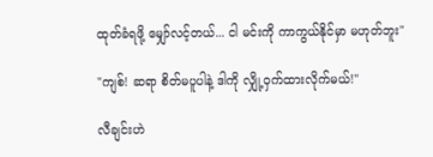ထုတ်ခံရဖို့ မျှော်လင့်တယ်... ငါ မင်းကို ကာကွယ်နိုင်မှာ မဟုတ်ဘူး"

"ကျစ်! ဆရာ စိတ်မပူပါနဲ့ ဒါကို လျှို့ဝှက်ထားလိုက်မယ်!"

လီချင်းဟဲ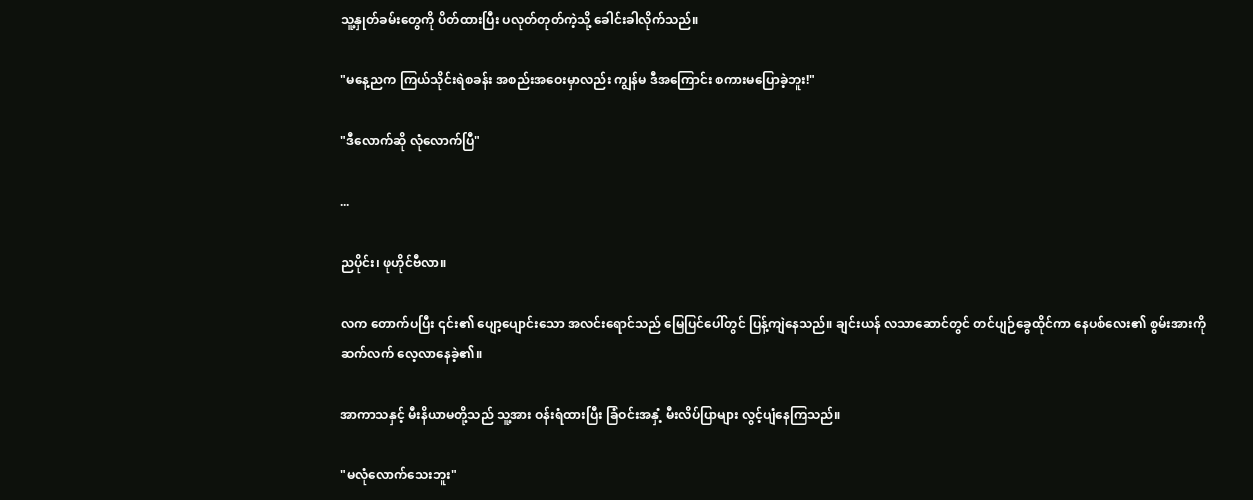သူ့နှုတ်ခမ်းတွေကို ပိတ်ထားပြီး ပလုတ်တုတ်ကဲ့သို့ ခေါင်းခါလိုက်သည်။

"မနေ့ညက ကြယ်သိုင်းရဲစခန်း အစည်းအဝေးမှာလည်း ကျွန်မ ဒီအကြောင်း စကားမပြောခဲ့ဘူး!"

"ဒီလောက်ဆို လုံလောက်ပြီ"

...

ညပိုင်း၊ ဖုဟိုင်ဗီလာ။

လက တောက်ပပြီး ၎င်း၏ ပျော့ပျောင်းသော အလင်းရောင်သည် မြေပြင်ပေါ်တွင် ပြန့်ကျဲနေသည်။ ချင်းယန် လသာဆောင်တွင် တင်ပျဉ်ခွေထိုင်ကာ နေပစ်လေး၏ စွမ်းအားကို ဆက်လက် လေ့လာနေခဲ့၏။

အာကာသနှင့် မီးနိယာမတို့သည် သူ့အား ဝန်းရံထားပြီး ခြံဝင်းအနှံ့ မီးလိပ်ပြာများ လွင့်ပျံနေကြသည်။

"မလုံလောက်သေးဘူး"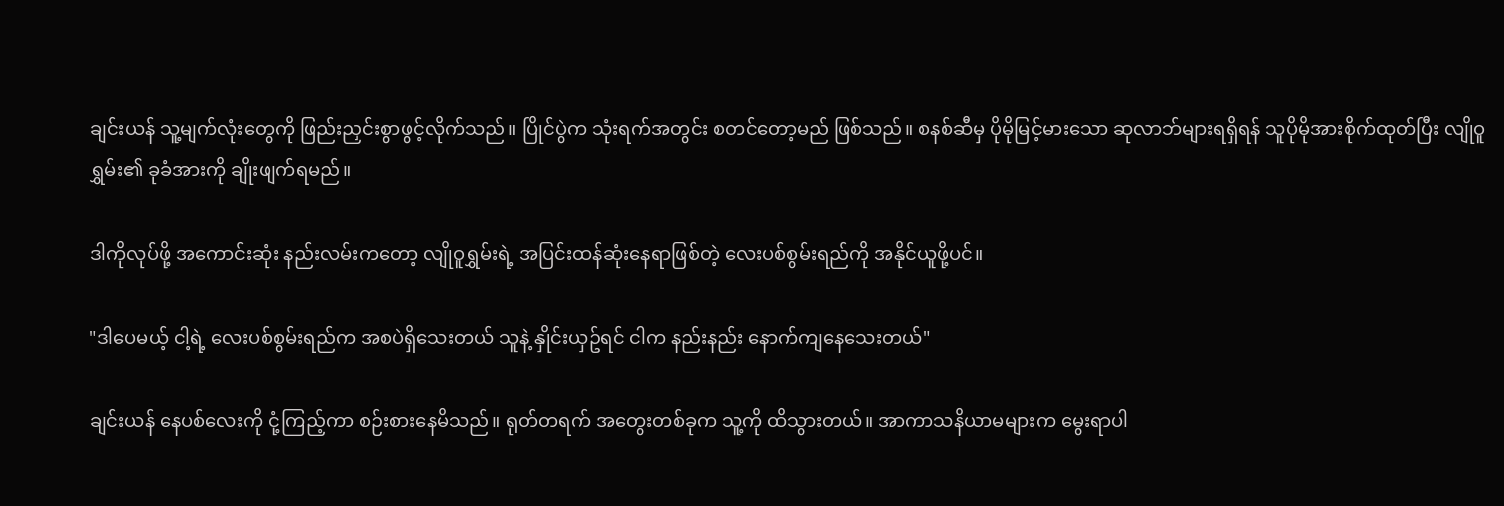ချင်းယန် သူ့မျက်လုံးတွေကို ဖြည်းညှင်းစွာဖွင့်လိုက်သည်။ ပြိုင်ပွဲက သုံးရက်အတွင်း စတင်တော့မည် ဖြစ်သည်။ စနစ်ဆီမှ ပိုမိုမြင့်မားသော ဆုလာဘ်များရရှိရန် သူပိုမိုအားစိုက်ထုတ်ပြီး လျိုဝူရွှမ်း၏ ခုခံအားကို ချိုးဖျက်ရမည်။

ဒါကိုလုပ်ဖို့ အကောင်းဆုံး နည်းလမ်းကတော့ လျိုဝူရွှမ်းရဲ့ အပြင်းထန်ဆုံးနေရာဖြစ်တဲ့ လေးပစ်စွမ်းရည်ကို အနိုင်ယူဖို့ပင်။

"ဒါပေမယ့် ငါ့ရဲ့ လေးပစ်စွမ်းရည်က အစပဲရှိသေးတယ် သူနဲ့ နှိုင်းယှဥ်ရင် ငါက နည်းနည်း နောက်ကျနေသေးတယ်"

ချင်းယန် နေပစ်လေးကို ငုံ့ကြည့်ကာ စဉ်းစားနေမိသည်။ ရုတ်တရက် အတွေးတစ်ခုက သူ့ကို ထိသွားတယ်။ အာကာသနိယာမများက မွေးရာပါ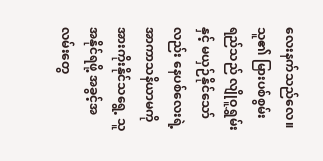လေးနက်သည်လေ။ သူ၏ မြားပစ်စွမ်းရည်သည် လျိုဝူရွှမ်းနှင့် မယှဉ်နိုင်သော်လည်း နေပစ်လေးရဲ့ အာကာသနိယာမကို အားကိုးနိုင်သရွေ့ သူအနိုင်ရဖို့ အခွင့်အလမ်းတွေ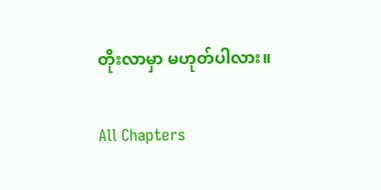တိုးလာမှာ မဟုတ်ပါလား။

All Chapters